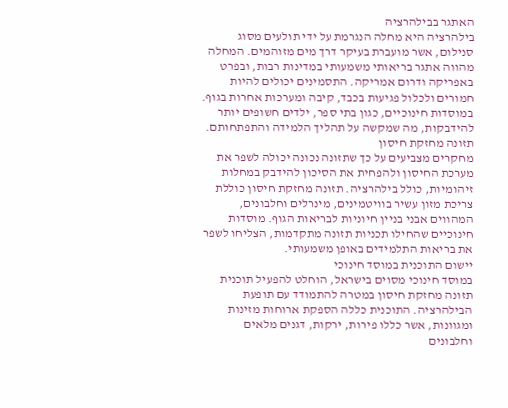האתגר בבילהרציה
בילהרציה היא מחלה הנגרמת על ידי תולעים מסוג סנילום, אשר מועברת בעיקר דרך מים מזוהמים. המחלה מהווה אתגר בריאותי משמעותי במדינות רבות, ובפרט באפריקה ודרום אמריקה. התסמינים יכולים להיות חמורים ולכלול פגיעות בכבד, קיבה ומערכות אחרות בגוף. במוסדות חינוכיים, כגון בתי ספר, ילדים חשופים יותר להידבקות, מה שמקשה על תהליך הלמידה והתפתחותם.
תזונה מחזקת חיסון
מחקרים מצביעים על כך שתזונה נכונה יכולה לשפר את מערכת החיסון ולהפחית את הסיכון להידבק במחלות זיהומיות, כולל בילהרציה. תזונה מחזקת חיסון כוללת צריכת מזון עשיר בוויטמינים, מינרלים וחלבונים, המהווים אבני בניין חיוניות לבריאות הגוף. מוסדות חינוכיים שהחילו תכניות תזונה מתקדמות, הצליחו לשפר את בריאות התלמידים באופן משמעותי.
יישום התוכנית במוסד חינוכי
במוסד חינוכי מסוים בישראל, הוחלט להפעיל תוכנית תזונה מחזקת חיסון במטרה להתמודד עם תופעת הבילהרציה. התוכנית כללה הספקת ארוחות מזינות ומגוונות, אשר כללו פירות, ירקות, דגנים מלאים וחלבונים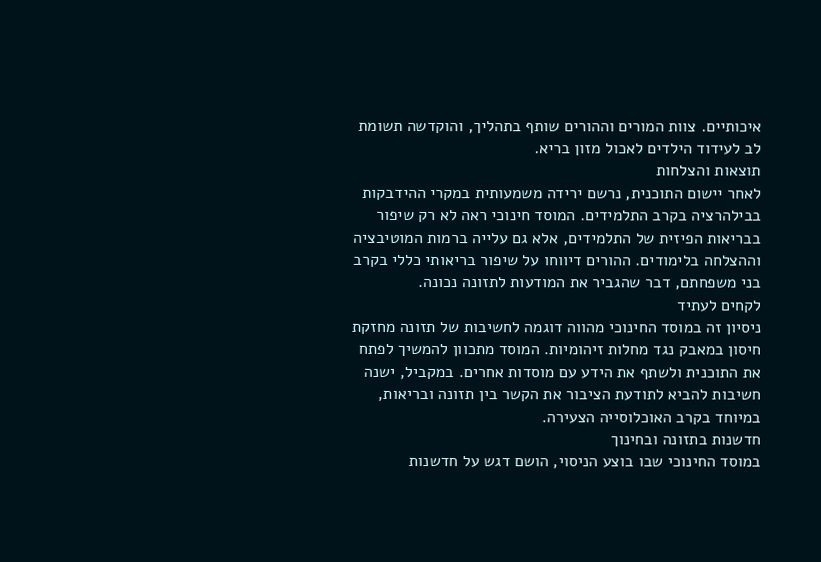איכותיים. צוות המורים וההורים שותף בתהליך, והוקדשה תשומת לב לעידוד הילדים לאכול מזון בריא.
תוצאות והצלחות
לאחר יישום התוכנית, נרשם ירידה משמעותית במקרי ההידבקות בבילהרציה בקרב התלמידים. המוסד חינוכי ראה לא רק שיפור בבריאות הפיזית של התלמידים, אלא גם עלייה ברמות המוטיבציה וההצלחה בלימודים. ההורים דיווחו על שיפור בריאותי כללי בקרב בני משפחתם, דבר שהגביר את המודעות לתזונה נכונה.
לקחים לעתיד
ניסיון זה במוסד החינוכי מהווה דוגמה לחשיבות של תזונה מחזקת חיסון במאבק נגד מחלות זיהומיות. המוסד מתכוון להמשיך לפתח את התוכנית ולשתף את הידע עם מוסדות אחרים. במקביל, ישנה חשיבות להביא לתודעת הציבור את הקשר בין תזונה ובריאות, במיוחד בקרב האוכלוסייה הצעירה.
חדשנות בתזונה ובחינוך
במוסד החינוכי שבו בוצע הניסוי, הושם דגש על חדשנות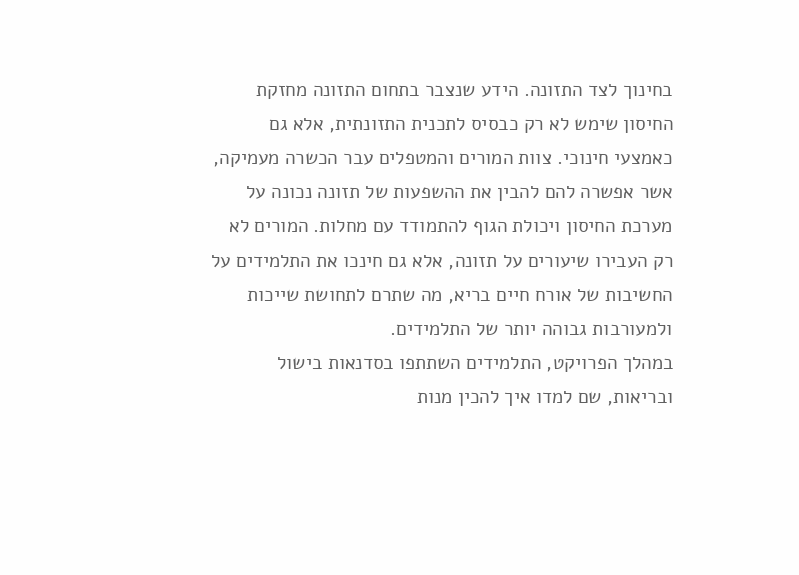בחינוך לצד התזונה. הידע שנצבר בתחום התזונה מחזקת החיסון שימש לא רק כבסיס לתכנית התזונתית, אלא גם כאמצעי חינוכי. צוות המורים והמטפלים עבר הכשרה מעמיקה, אשר אפשרה להם להבין את ההשפעות של תזונה נכונה על מערכת החיסון ויכולת הגוף להתמודד עם מחלות. המורים לא רק העבירו שיעורים על תזונה, אלא גם חינכו את התלמידים על החשיבות של אורח חיים בריא, מה שתרם לתחושת שייכות ולמעורבות גבוהה יותר של התלמידים.
במהלך הפרויקט, התלמידים השתתפו בסדנאות בישול ובריאות, שם למדו איך להכין מנות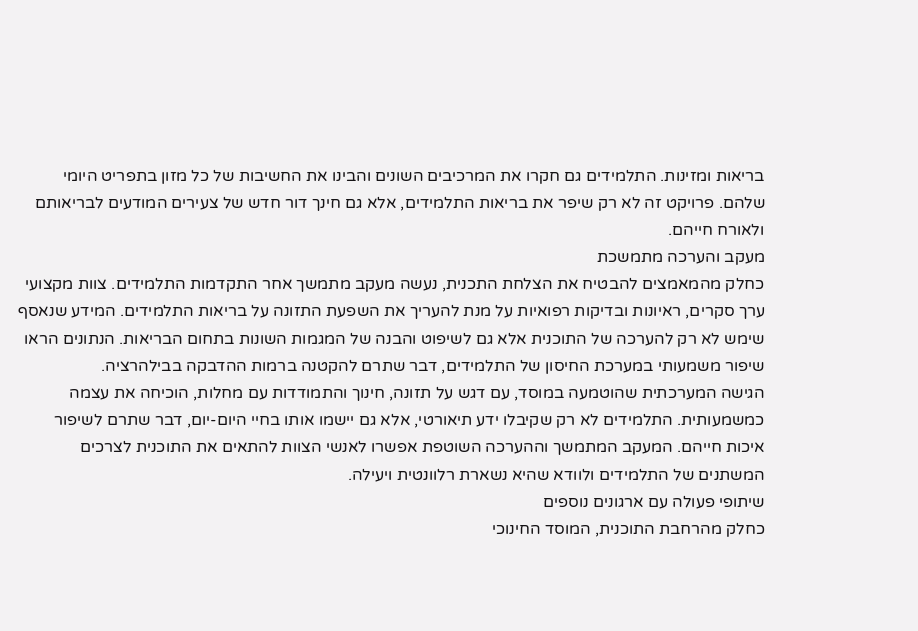בריאות ומזינות. התלמידים גם חקרו את המרכיבים השונים והבינו את החשיבות של כל מזון בתפריט היומי שלהם. פרויקט זה לא רק שיפר את בריאות התלמידים, אלא גם חינך דור חדש של צעירים המודעים לבריאותם ולאורח חייהם.
מעקב והערכה מתמשכת
כחלק מהמאמצים להבטיח את הצלחת התכנית, נעשה מעקב מתמשך אחר התקדמות התלמידים. צוות מקצועי ערך סקרים, ראיונות ובדיקות רפואיות על מנת להעריך את השפעת התזונה על בריאות התלמידים. המידע שנאסף שימש לא רק להערכה של התוכנית אלא גם לשיפוט והבנה של המגמות השונות בתחום הבריאות. הנתונים הראו שיפור משמעותי במערכת החיסון של התלמידים, דבר שתרם להקטנה ברמות ההדבקה בבילהרציה.
הגישה המערכתית שהוטמעה במוסד, עם דגש על תזונה, חינוך והתמודדות עם מחלות, הוכיחה את עצמה כמשמעותית. התלמידים לא רק שקיבלו ידע תיאורטי, אלא גם יישמו אותו בחיי היום-יום, דבר שתרם לשיפור איכות חייהם. המעקב המתמשך וההערכה השוטפת אפשרו לאנשי הצוות להתאים את התוכנית לצרכים המשתנים של התלמידים ולוודא שהיא נשארת רלוונטית ויעילה.
שיתופי פעולה עם ארגונים נוספים
כחלק מהרחבת התוכנית, המוסד החינוכי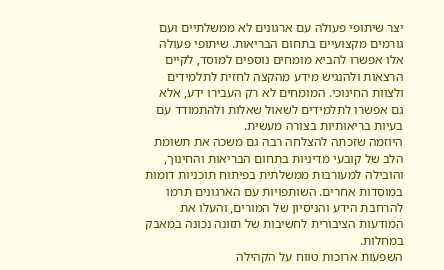יצר שיתופי פעולה עם ארגונים לא ממשלתיים ועם גורמים מקצועיים בתחום הבריאות. שיתופי פעולה אלו אפשרו להביא מומחים נוספים למוסד, לקיים הרצאות ולהנגיש מידע מהקצה לחזית לתלמידים ולצוות החינוכי. המומחים לא רק העבירו ידע, אלא גם אפשרו לתלמידים לשאול שאלות ולהתמודד עם בעיות בריאותיות בצורה מעשית.
היוזמה שזכתה להצלחה רבה גם משכה את תשומת הלב של קובעי מדיניות בתחום הבריאות והחינוך, והובילה למעורבות ממשלתית בפיתוח תוכניות דומות במוסדות אחרים. השותפויות עם הארגונים תרמו להרחבת הידע והניסיון של המורים, והעלו את המודעות הציבורית לחשיבות של תזונה נכונה במאבק במחלות.
השפעות ארוכות טווח על הקהילה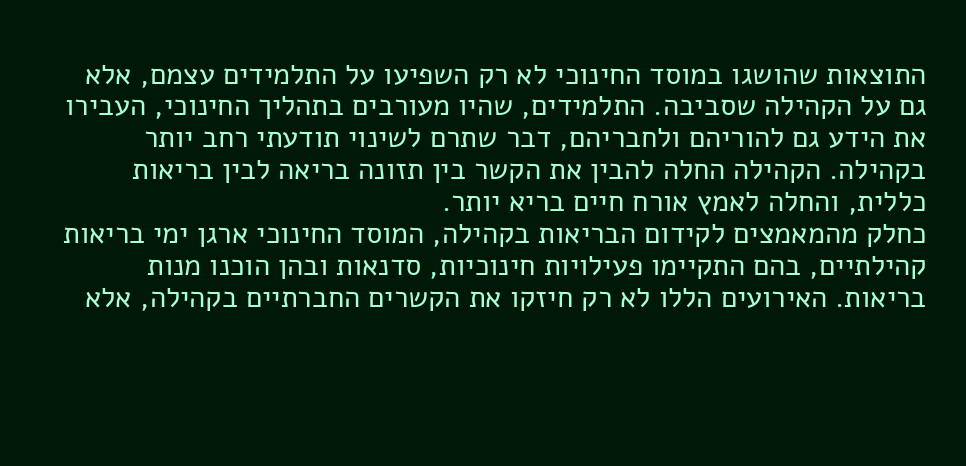התוצאות שהושגו במוסד החינוכי לא רק השפיעו על התלמידים עצמם, אלא גם על הקהילה שסביבה. התלמידים, שהיו מעורבים בתהליך החינוכי, העבירו את הידע גם להוריהם ולחבריהם, דבר שתרם לשינוי תודעתי רחב יותר בקהילה. הקהילה החלה להבין את הקשר בין תזונה בריאה לבין בריאות כללית, והחלה לאמץ אורח חיים בריא יותר.
כחלק מהמאמצים לקידום הבריאות בקהילה, המוסד החינוכי ארגן ימי בריאות קהילתיים, בהם התקיימו פעילויות חינוכיות, סדנאות ובהן הוכנו מנות בריאות. האירועים הללו לא רק חיזקו את הקשרים החברתיים בקהילה, אלא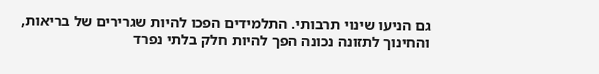גם הניעו שינוי תרבותי. התלמידים הפכו להיות שגרירים של בריאות, והחינוך לתזונה נכונה הפך להיות חלק בלתי נפרד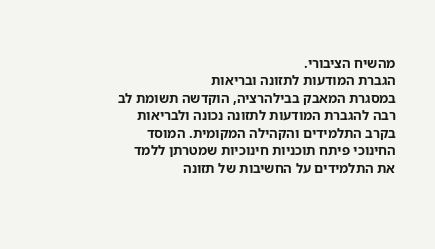מהשיח הציבורי.
הגברת המודעות לתזונה ובריאות
במסגרת המאבק בבילהרציה, הוקדשה תשומת לב רבה להגברת המודעות לתזונה נכונה ולבריאות בקרב התלמידים והקהילה המקומית. המוסד החינוכי פיתח תוכניות חינוכיות שמטרתן ללמד את התלמידים על החשיבות של תזונה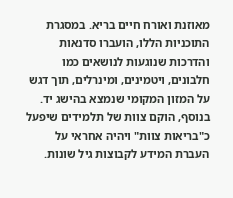מאוזנת ואורח חיים בריא. במסגרת התוכניות הללו, הועברו סדנאות והדרכות שנוגעות לנושאים כמו חלבונים, ויטמינים, ומינרלים, תוך דגש על המזון המקומי שנמצא בהישג יד.
בנוסף, הוקם צוות של תלמידים שיפעל כ"בריאות צוות" ויהיה אחראי על העברת המידע לקבוצות גיל שונות.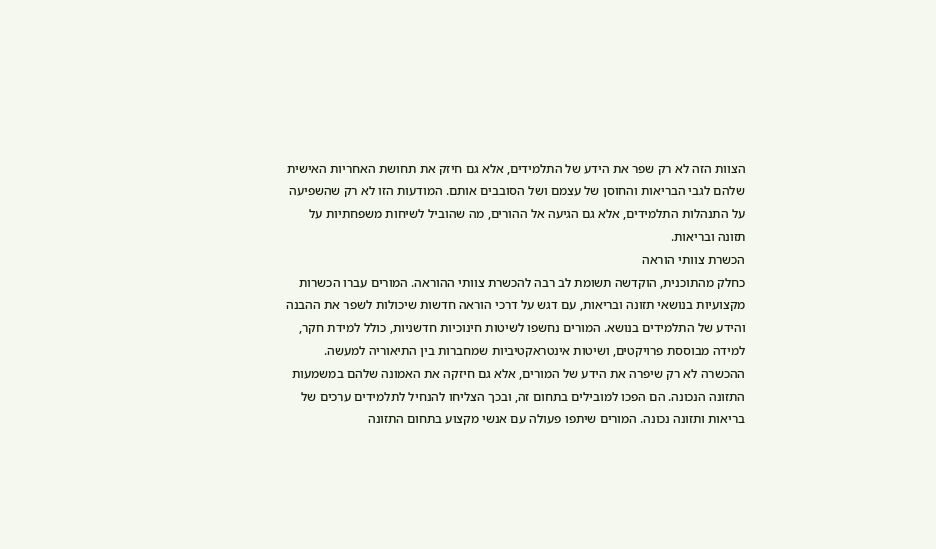הצוות הזה לא רק שפר את הידע של התלמידים, אלא גם חיזק את תחושת האחריות האישית שלהם לגבי הבריאות והחוסן של עצמם ושל הסובבים אותם. המודעות הזו לא רק שהשפיעה על התנהלות התלמידים, אלא גם הגיעה אל ההורים, מה שהוביל לשיחות משפחתיות על תזונה ובריאות.
הכשרת צוותי הוראה
כחלק מהתוכנית, הוקדשה תשומת לב רבה להכשרת צוותי ההוראה. המורים עברו הכשרות מקצועיות בנושאי תזונה ובריאות, עם דגש על דרכי הוראה חדשות שיכולות לשפר את ההבנה והידע של התלמידים בנושא. המורים נחשפו לשיטות חינוכיות חדשניות, כולל למידת חקר, למידה מבוססת פרויקטים, ושיטות אינטראקטיביות שמחברות בין התיאוריה למעשה.
ההכשרה לא רק שיפרה את הידע של המורים, אלא גם חיזקה את האמונה שלהם במשמעות התזונה הנכונה. הם הפכו למובילים בתחום זה, ובכך הצליחו להנחיל לתלמידים ערכים של בריאות ותזונה נכונה. המורים שיתפו פעולה עם אנשי מקצוע בתחום התזונה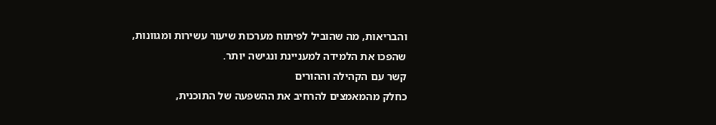והבריאות, מה שהוביל לפיתוח מערכות שיעור עשירות ומגוונות, שהפכו את הלמידה למעניינת ונגישה יותר.
קשר עם הקהילה וההורים
כחלק מהמאמצים להרחיב את ההשפעה של התוכנית,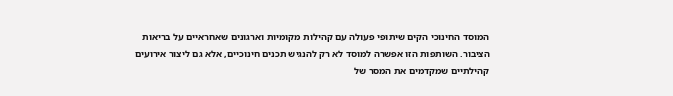המוסד החינוכי הקים שיתופי פעולה עם קהילות מקומיות וארגונים שאחראיים על בריאות הציבור. השותפות הזו אפשרה למוסד לא רק להנגיש תכנים חינוכיים, אלא גם ליצור אירועים קהילתיים שמקדמים את המסר של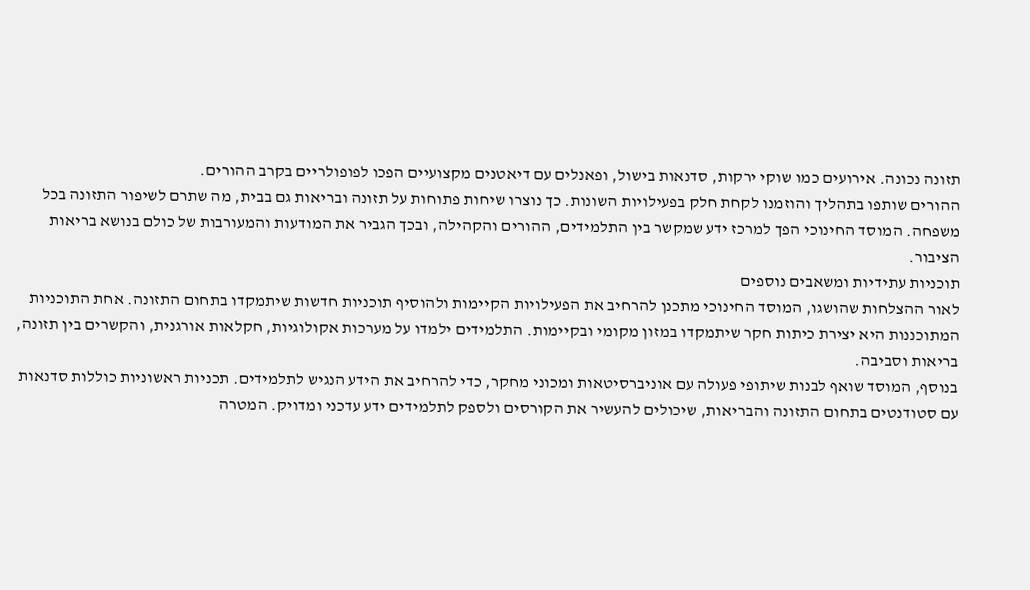תזונה נכונה. אירועים כמו שוקי ירקות, סדנאות בישול, ופאנלים עם דיאטנים מקצועיים הפכו לפופולריים בקרב ההורים.
ההורים שותפו בתהליך והוזמנו לקחת חלק בפעילויות השונות. כך נוצרו שיחות פתוחות על תזונה ובריאות גם בבית, מה שתרם לשיפור התזונה בכל משפחה. המוסד החינוכי הפך למרכז ידע שמקשר בין התלמידים, ההורים והקהילה, ובכך הגביר את המודעות והמעורבות של כולם בנושא בריאות הציבור.
תוכניות עתידיות ומשאבים נוספים
לאור ההצלחות שהושגו, המוסד החינוכי מתכנן להרחיב את הפעילויות הקיימות ולהוסיף תוכניות חדשות שיתמקדו בתחום התזונה. אחת התוכניות המתוכננות היא יצירת כיתות חקר שיתמקדו במזון מקומי ובקיימות. התלמידים ילמדו על מערכות אקולוגיות, חקלאות אורגנית, והקשרים בין תזונה, בריאות וסביבה.
בנוסף, המוסד שואף לבנות שיתופי פעולה עם אוניברסיטאות ומכוני מחקר, כדי להרחיב את הידע הנגיש לתלמידים. תכניות ראשוניות כוללות סדנאות עם סטודנטים בתחום התזונה והבריאות, שיכולים להעשיר את הקורסים ולספק לתלמידים ידע עדכני ומדויק. המטרה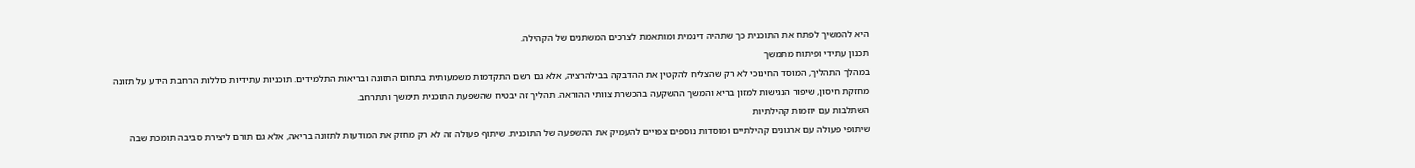היא להמשיך לפתח את התוכנית כך שתהיה דינמית ומותאמת לצרכים המשתנים של הקהילה.
תכנון עתידי ופיתוח מתמשך
במהלך התהליך, המוסד החינוכי לא רק שהצליח להקטין את ההדבקה בבילהרציה, אלא גם רשם התקדמות משמעותית בתחום התזונה ובריאות התלמידים. תוכניות עתידיות כוללות הרחבת הידע על תזונה מחזקת חיסון, שיפור הנגישות למזון בריא והמשך ההשקעה בהכשרת צוותי ההוראה. תהליך זה יבטיח שהשפעת התוכנית תימשך ותתרחב.
השתלבות עם יוזמות קהילתיות
שיתופי פעולה עם ארגונים קהילתיים ומוסדות נוספים צפויים להעמיק את ההשפעה של התוכנית. שיתוף פעולה זה לא רק מחזק את המודעות לתזונה בריאה, אלא גם תורם ליצירת סביבה תומכת שבה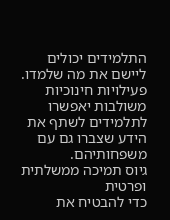התלמידים יכולים ליישם את מה שלמדו. פעילויות חינוכיות משולבות יאפשרו לתלמידים לשתף את הידע שצברו גם עם משפחותיהם.
גיוס תמיכה ממשלתית ופרטית
כדי להבטיח את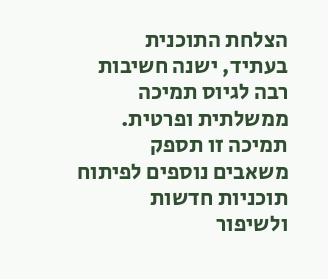הצלחת התוכנית בעתיד, ישנה חשיבות רבה לגיוס תמיכה ממשלתית ופרטית. תמיכה זו תספק משאבים נוספים לפיתוח תוכניות חדשות ולשיפור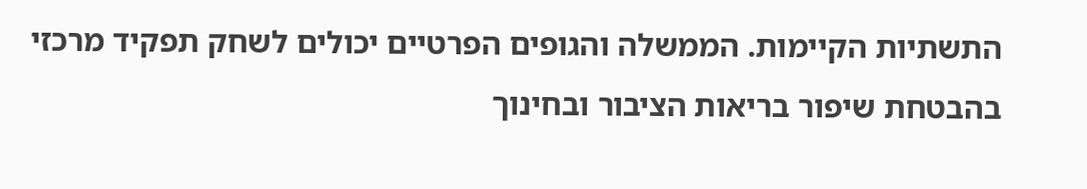התשתיות הקיימות. הממשלה והגופים הפרטיים יכולים לשחק תפקיד מרכזי בהבטחת שיפור בריאות הציבור ובחינוך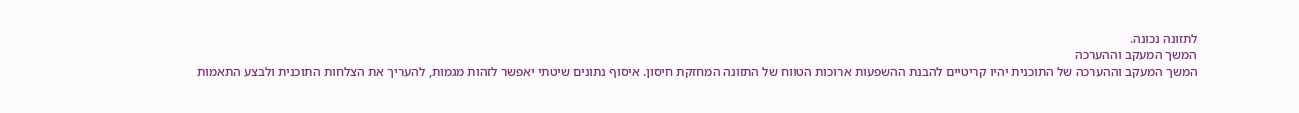לתזונה נכונה.
המשך המעקב וההערכה
המשך המעקב וההערכה של התוכנית יהיו קריטיים להבנת ההשפעות ארוכות הטווח של התזונה המחזקת חיסון. איסוף נתונים שיטתי יאפשר לזהות מגמות, להעריך את הצלחות התוכנית ולבצע התאמות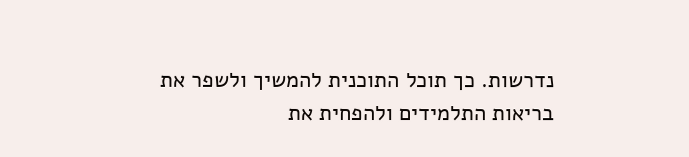נדרשות. כך תוכל התוכנית להמשיך ולשפר את בריאות התלמידים ולהפחית את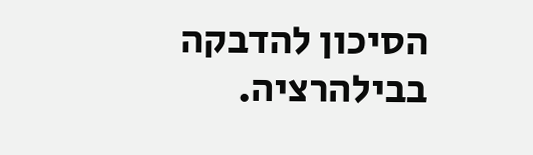הסיכון להדבקה בבילהרציה.